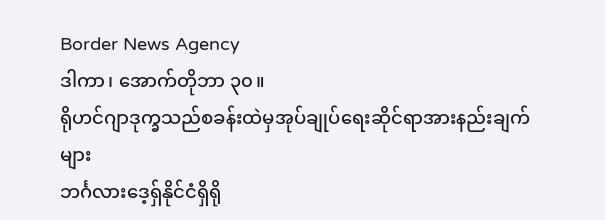Border News Agency
ဒါကာ၊ အောက်တိုဘာ ၃၀။
ရိုဟင်ဂျာဒုက္ခသည်စခန်းထဲမှအုပ်ချုပ်ရေးဆိုင်ရာအားနည်းချက်များ
ဘင်္ဂလားဒေ့ရှ်နိုင်ငံရှိရို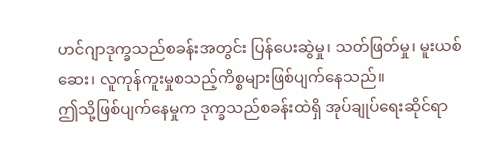ဟင်ဂျာဒုက္ခသည်စခန်းအတွင်း ပြန်ပေးဆွဲမှု၊ သတ်ဖြတ်မှု၊ မူးယစ်ဆေး၊ လူကုန်ကူးမှုစသည့်ကိစ္စများဖြစ်ပျက်နေသည်။
ဤသို့ဖြစ်ပျက်နေမှုက ဒုက္ခသည်စခန်းထဲရှိ အုပ်ချုပ်ရေးဆိုင်ရာ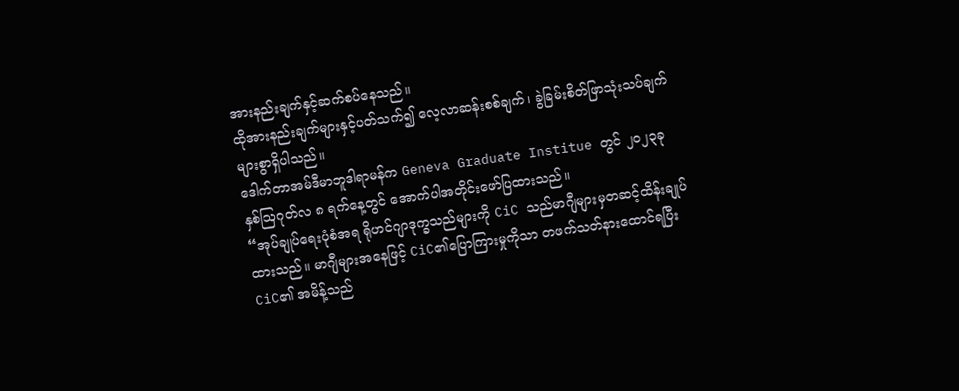အားနည်းချက်နှင့်ဆက်စပ်နေသည်။
ထိုအားနည်းချက်များနှင့်ပတ်သက်၍ လေ့လာဆန်းစစ်ချက်၊ ခွဲခြမ်းစိတ်ဖြာသုံးသပ်ချက်များစွာရှိပါသည်။
ဒေါက်တာအမ်ဒီမာဘူဒါရာမန်က Geneva Graduate Institue တွင် ၂၀၂၃ခု နှစ်ဩဂုတ်လ ၈ ရက်နေ့တွင် အောက်ပါအတိုင်းဖော်ပြထားသည်။
“အုပ်ချုပ်ရေးပုံစံအရ ရိုဟင်ဂျာဒုက္ခသည်များကို CiC သည်မာဂျီများမှတဆင့်ထိန်းချုပ်ထားသည်။ မာဂျီများအနေဖြင့် CiC၏ပြောကြားမှုကိုသာ တဖက်သတ်နားထောင်ရပြီး CiC၏ အမိန့်သည်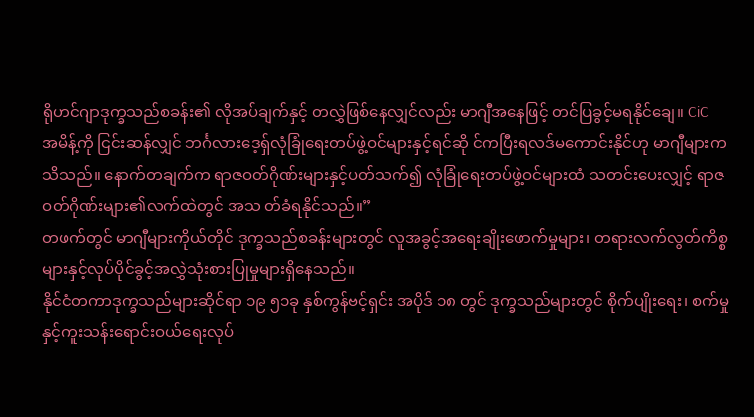ရိုဟင်ဂျာဒုက္ခသည်စခန်း၏ လိုအပ်ချက်နှင့် တလွှဲဖြစ်နေလျှင်လည်း မာဂျီအနေဖြင့် တင်ပြခွင့်မရနိုင်ချေ။ CiC အမိန့်ကို ငြင်းဆန်လျှင် ဘင်္ဂလားဒေ့ရှ်လုံခြုံရေးတပ်ဖွဲ့ဝင်များနှင့်ရင်ဆို င်ကပြီးရလဒ်မကောင်းနိုင်ဟု မာဂျီများကသိသည်။ နောက်တချက်က ရာဇဝတ်ဂိုဏ်းများနှင့်ပတ်သက်၍ လုံခြုံရေးတပ်ဖွဲ့ဝင်များထံ သတင်းပေးလျှင့် ရာဇဝတ်ဂိုဏ်းများ၏လက်ထဲတွင် အသ တ်ခံရနိုင်သည်။”
တဖက်တွင် မာဂျီများကိုယ်တိုင် ဒုက္ခသည်စခန်းများတွင် လူအခွင့်အရေးချိုးဖောက်မှုများ၊ တရားလက်လွတ်ကိစ္စများနှင့်လုပ်ပိုင်ခွင့်အလွှဲသုံးစားပြုမှုများရှိနေသည်။
နိုင်ငံတကာဒုက္ခသည်များဆိုင်ရာ ၁၉ ၅၁ခု နှစ်ကွန်ဗင့်ရှင်း အပိုဒ် ၁၈ တွင် ဒုက္ခသည်များတွင် စိုက်ပျိုးရေး၊ စက်မှုနှင့်ကူးသန်းရောင်းဝယ်ရေးလုပ်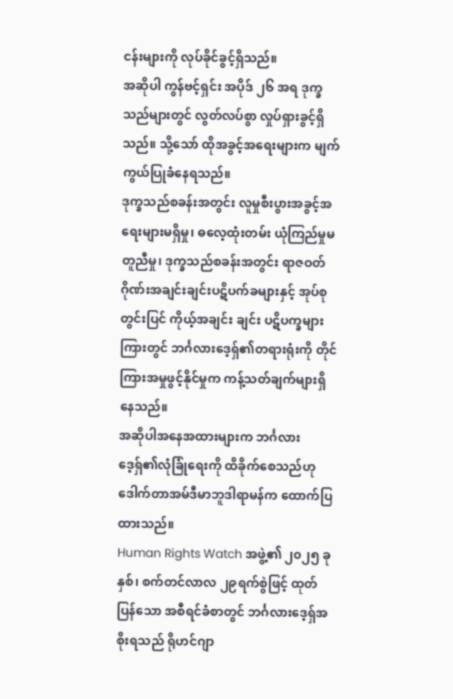ငန်းများကို လုပ်ခိုင်ခွင့်ရှိသည်။
အဆိုပါ ကွန်ဗင့်ရှင်း အပိုဒ် ၂၆ အရ ဒုက္ခသည်များတွင် လွတ်လပ်စွာ လှုပ်ရှားခွင့်ရှိသည်။ သို့သော် ထိုအခွင့်အရေးများက မျက်ကွယ်ပြုခံနေရသည်။
ဒုက္ခသည်စခန်းအတွင်း လူမှုစီးပွားအခွင့်အရေးများမရှိမှု၊ ဓလေ့ထုံးတမ်း ယုံကြည်မှုမတူညီမှု၊ ဒုက္ခသည်စခန်းအတွင်း ရာဇဝတ်ဂိုဏ်းအချင်းချင်းပဋိပက်ခများနှင့် အုပ်စုတွင်းပြင် ကိုယ့်အချင်း ချင်း ပဋိပက္ခများကြားတွင် ဘင်္ဂလားဒေ့ရှ်၏တရားရုံးကို တိုင်ကြားအမှုဖွင့်နိုင်မှုက ကန့်သတ်ချက်များရှိနေသည်။
အဆိုပါအနေအထားများက ဘင်္ဂလားဒေ့ရှ်၏လုံခြုံရေးကို ထိခိုက်စေသည်ဟု ဒေါက်တာအမ်ဒီမာဘူဒါရာမန်က ထောက်ပြထားသည်။
Human Rights Watch အဖွဲ့၏ ၂၀၂၅ ခုနှစ်၊ စက်တင်လာလ ၂၉ရက်စွဲဖြင့် ထုတ်ပြန်သော အစီရင်ခံစာတွင် ဘင်္ဂလားဒေ့ရှ်အစိုးရသည် ရိုဟင်ဂျာ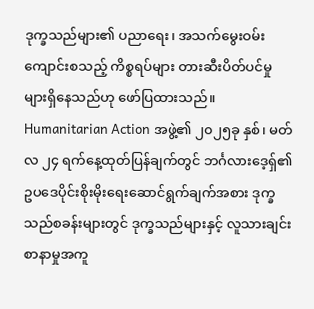ဒုက္ခသည်များ၏ ပညာရေး၊ အသက်မွေးဝမ်းကျောင်းစသည့် ကိစ္စရပ်များ တားဆီးပိတ်ပင်မှုများရှိနေသည်ဟု ဖော်ပြထားသည်။
Humanitarian Action အဖွဲ့၏ ၂၀၂၅ခု နှစ်၊ မတ်လ ၂၄ ရက်နေ့ထုတ်ပြန်ချက်တွင် ဘင်္ဂလားဒေ့ရှ်၏ ဥပဒေပိုင်းစိုးမိုးရေးဆောင်ရွက်ချက်အစား ဒုက္ခသည်စခန်းများတွင် ဒုက္ခသည်များနှင့် လူသားချင်းစာနာမှုအကူ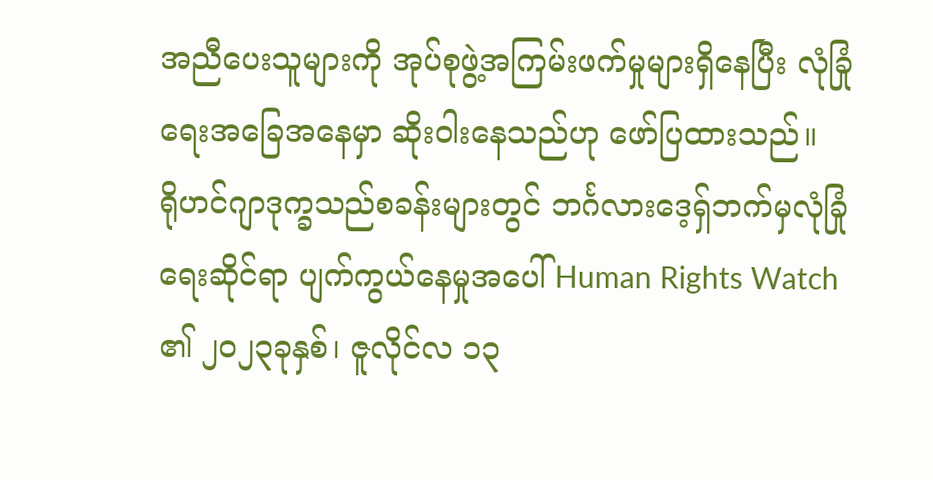အညီပေးသူများကို အုပ်စုဖွဲ့အကြမ်းဖက်မှုများရှိနေပြီး လုံခြုံရေးအခြေအနေမှာ ဆိုးဝါးနေသည်ဟု ဖော်ပြထားသည်။
ရိုဟင်ဂျာဒုက္ခသည်စခန်းများတွင် ဘင်္ဂလားဒေ့ရှ်ဘက်မှလုံခြုံရေးဆိုင်ရာ ပျက်ကွယ်နေမှုအပေါ် Human Rights Watch ၏ ၂၀၂၃ခုနှစ်၊ ဇူလိုင်လ ၁၃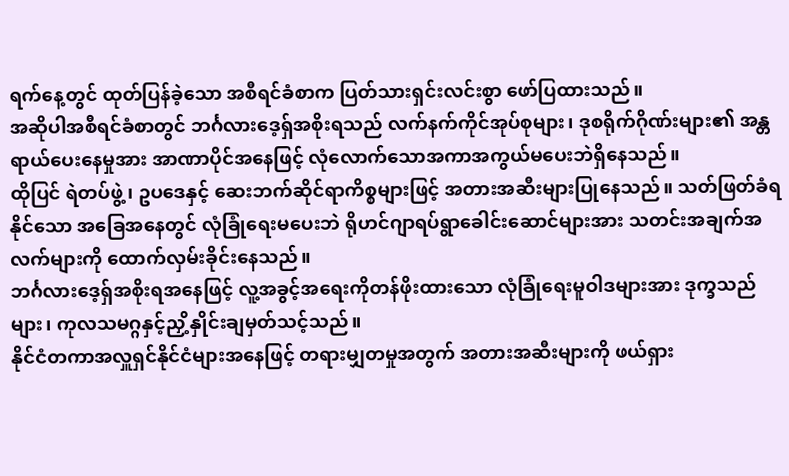ရက်နေ့တွင် ထုတ်ပြန်ခဲ့သော အစီရင်ခံစာက ပြတ်သားရှင်းလင်းစွာ ဖော်ပြထားသည်။
အဆိုပါအစီရင်ခံစာတွင် ဘင်္ဂလားဒေ့ရှ်အစိုးရသည် လက်နက်ကိုင်အုပ်စုများ၊ ဒုစရိုက်ဂိုဏ်းများ၏ အန္တရာယ်ပေးနေမှုအား အာဏာပိုင်အနေဖြင့် လုံလောက်သောအကာအကွယ်မပေးဘဲရှိနေသည်။
ထိုပြင် ရဲတပ်ဖွဲ့၊ ဥပဒေနှင့် ဆေးဘက်ဆိုင်ရာကိစ္စများဖြင့် အတားအဆီးများပြုနေသည်။ သတ်ဖြတ်ခံရနိုင်သော အခြေအနေတွင် လုံခြုံရေးမပေးဘဲ ရိုဟင်ဂျာရပ်ရွာခေါင်းဆောင်များအား သတင်းအချက်အလက်များကို ထောက်လှမ်းခိုင်းနေသည်။
ဘင်္ဂလားဒေ့ရှ်အစိုးရအနေဖြင့် လူ့အခွင့်အရေးကိုတန်ဖိုးထားသော လုံခြုံရေးမူဝါဒများအား ဒုက္ခသည်များ၊ ကုလသမဂ္ဂနှင့်ညှိ့နှိုင်းချမှတ်သင့်သည်။
နိုင်ငံတကာအလှူရှင်နိုင်ငံများအနေဖြင့် တရားမျှတမှုအတွက် အတားအဆီးများကို ဖယ်ရှား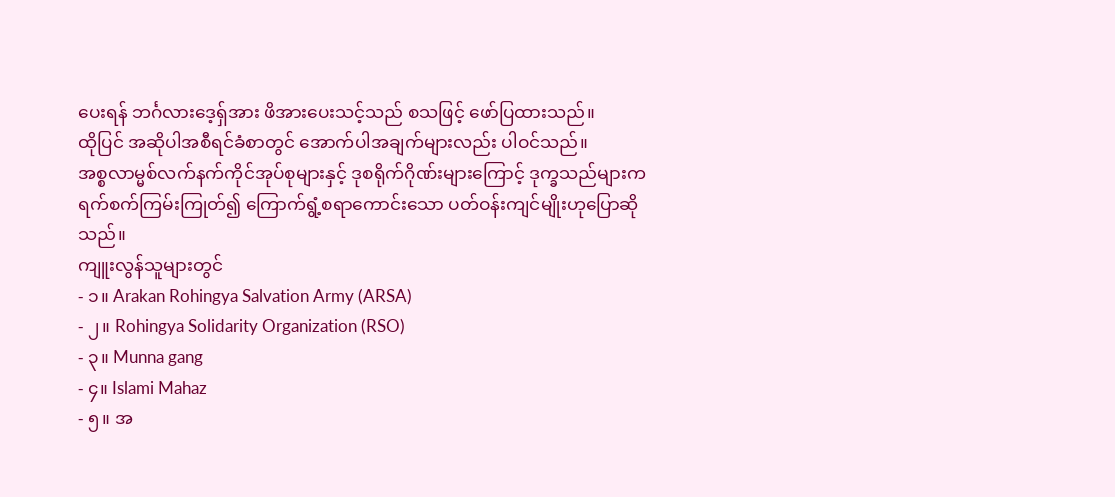ပေးရန် ဘင်္ဂလားဒေ့ရှ်အား ဖိအားပေးသင့်သည် စသဖြင့် ဖော်ပြထားသည်။
ထိုပြင် အဆိုပါအစီရင်ခံစာတွင် အောက်ပါအချက်များလည်း ပါဝင်သည်။
အစ္စလာမ္မစ်လက်နက်ကိုင်အုပ်စုများနှင့် ဒုစရိုက်ဂိုဏ်းများကြောင့် ဒုက္ခသည်များက ရက်စက်ကြမ်းကြုတ်၍ ကြောက်ရွံ့စရာကောင်းသော ပတ်ဝန်းကျင်မျိုးဟုပြောဆိုသည်။
ကျူးလွန်သူများတွင်
- ၁။ Arakan Rohingya Salvation Army (ARSA)
- ၂။ Rohingya Solidarity Organization (RSO)
- ၃။ Munna gang
- ၄။ Islami Mahaz
- ၅။ အ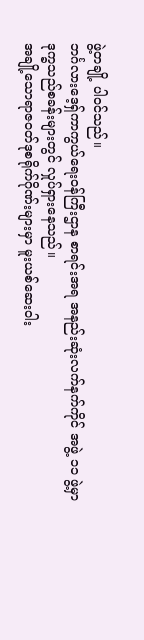ဖွဲ့တချို့ ပါဝင်သည်။
ဘင်္ဂလားဒေ့ရှ်ကာကွယ်ရေးဝန်ကြီးဌာန စာရင်းအရ အနည်းဆုံးလက်နက်ကိုင် အဖွဲ့ ၁၁ ဖွဲ့မှာ ဒုက္ခသည်စခန်းများတွင် လှုပ်ရှားနေသည်။
အချို့သောရာဇဝတ်ဒုစရိုက်ဂိုဏ်းများမှာ မူးယစ်ဆေးဝါး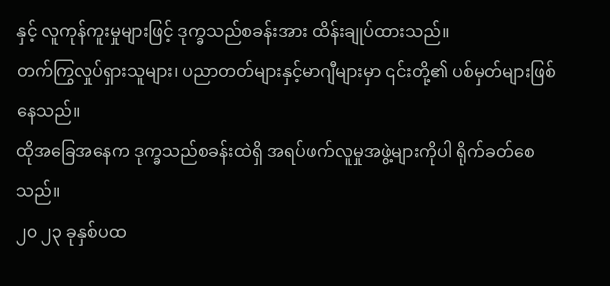နှင့် လူကုန်ကူးမှုများဖြင့် ဒုက္ခသည်စခန်းအား ထိန်းချုပ်ထားသည်။
တက်ကြွလှုပ်ရှားသူများ၊ ပညာတတ်များနှင့်မာဂျီများမှာ ၎င်းတို့၏ ပစ်မှတ်များဖြစ်နေသည်။
ထိုအခြေအနေက ဒုက္ခသည်စခန်းထဲရှိ အရပ်ဖက်လူမှုအဖွဲ့များကိုပါ ရိုက်ခတ်စေသည်။
၂၀ ၂၃ ခုနှစ်ပထ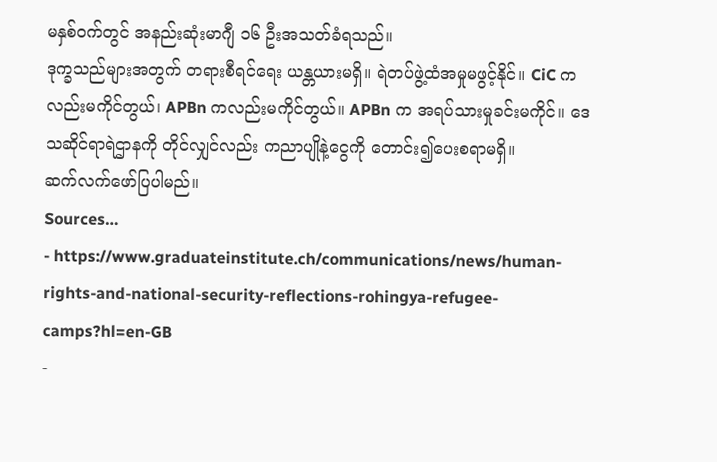မနှစ်ဝက်တွင် အနည်းဆုံးမာဂျီ ၁၆ ဦးအသတ်ခံရသည်။
ဒုက္ခသည်များအတွက် တရားစီရင်ရေး ယန္တယားမရှိ။ ရဲတပ်ဖွဲ့ထံအမှုမဖွင့်နိုင်။ CiC ကလည်းမကိုင်တွယ်၊ APBn ကလည်းမကိုင်တွယ်။ APBn က အရပ်သားမှုခင်းမကိုင်။ ဒေသဆိုင်ရာရဲဌာနကို တိုင်လျှင်လည်း ကညာပျိုနဲ့ငွေကို တောင်း၍ပေးစရာမရှိ။
ဆက်လက်ဖော်ပြပါမည်။
Sources…
- https://www.graduateinstitute.ch/communications/news/human-rights-and-national-security-reflections-rohingya-refugee-camps?hl=en-GB
-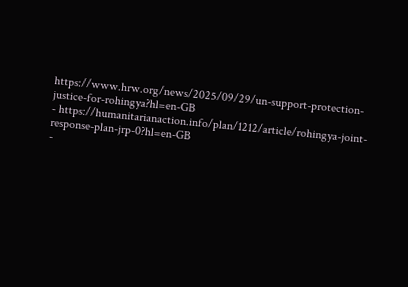https://www.hrw.org/news/2025/09/29/un-support-protection-justice-for-rohingya?hl=en-GB
- https://humanitarianaction.info/plan/1212/article/rohingya-joint-response-plan-jrp-0?hl=en-GB
-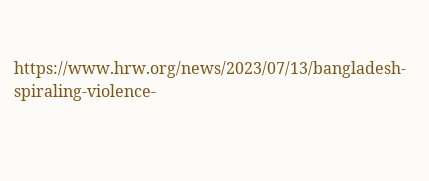https://www.hrw.org/news/2023/07/13/bangladesh-spiraling-violence-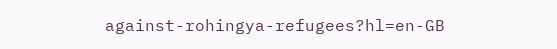against-rohingya-refugees?hl=en-GB